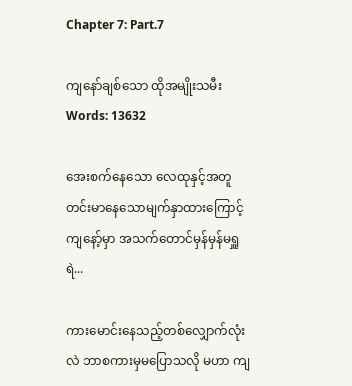Chapter 7: Part.7

ကျနော်ချစ်သော ထိုအမျိုးသမီးWords: 13632

အေးစက်နေသော လေထုနှင့်အတူ တင်းမာနေသောမျက်နှာထားကြောင့် ကျနော့်မှာ အသက်တောင်မှန်မှန်မရှူရဲ...

ကားမောင်းနေသည့်တစ်လျှောက်လုံးလဲ ဘာစကားမှမပြောသလို မဟာ ကျ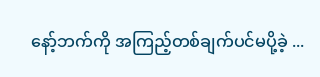နော့်ဘက်ကို အကြည့်တစ်ချက်ပင်မပို့ခဲ့ ...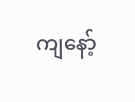ကျနော့်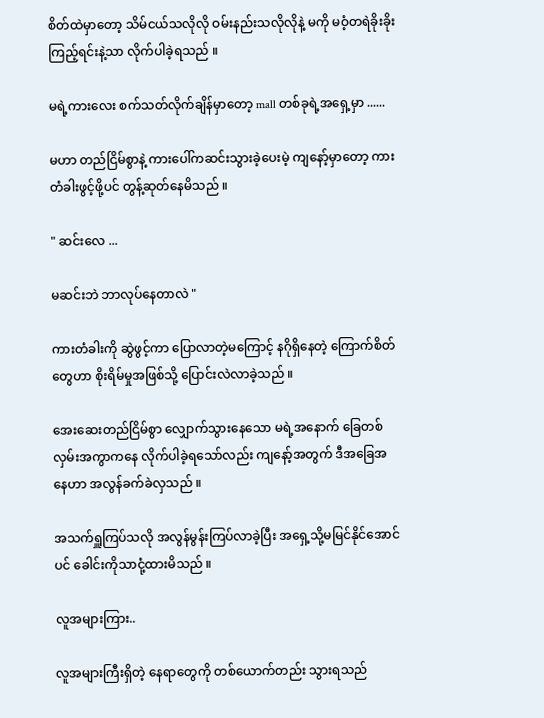စိတ်ထဲမှာတော့ သိမ်ငယ်သလိုလို ဝမ်းနည်းသလိုလိုနဲ့ မကို မဝံ့တရဲခိုးခိုးကြည့်ရင်းနဲ့သာ လိုက်ပါခဲ့ရသည် ။

မရဲ့ကားလေး စက်သတ်လိုက်ချိန်မှာတော့ mall တစ်ခုရဲ့အရှေ့မှာ ......

မဟာ တည်ငြိမ်စွာနဲ့ ကားပေါ်ကဆင်းသွားခဲ့ပေးမဲ့ ကျနော့်မှာတော့ ကားတံခါးဖွင့်ဖို့ပင် တွန့်ဆုတ်နေမိသည် ။

" ဆင်းလေ ...

မဆင်းဘဲ ဘာလုပ်နေတာလဲ "

ကားတံခါးကို ဆွဲဖွင့်ကာ ပြောလာတဲ့မကြောင့် နဂိုရှိနေတဲ့ ကြောက်စိတ်တွေဟာ စိုးရိမ်မှုအဖြစ်သို့ ပြောင်းလဲလာခဲ့သည် ။

အေးဆေးတည်ငြိမ်စွာ လျှောက်သွားနေသော မရဲ့အနောက် ခြေတစ်လှမ်းအကွာကနေ လိုက်ပါခဲ့ရသော်လည်း ကျနော့်အတွက် ဒီအခြေအနေဟာ အလွန်ခက်ခဲလှသည် ။

အသက်ရှူကြပ်သလို အလွန်မွန်းကြပ်လာခဲ့ပြီး အရှေ့သို့မမြင်နိုင်အောင်ပင် ခေါင်းကိုသာငုံ့ထားမိသည် ။

လူအများကြား..

လူအများကြီးရှိတဲ့ နေရာတွေကို တစ်ယောက်တည်း သွားရသည်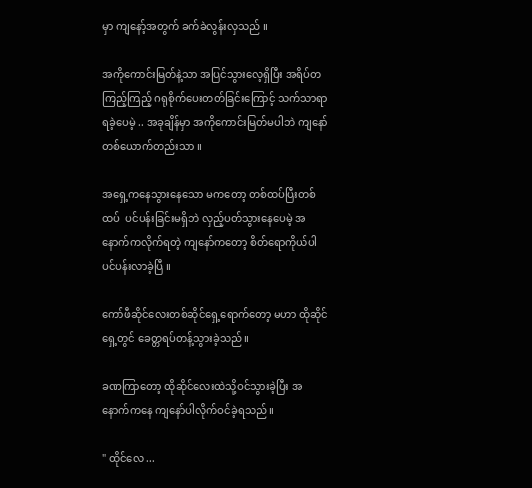မှာ ကျနော့်အတွက် ခက်ခဲလွန်းလှသည် ။

အကိုကောင်းမြတ်နဲ့သာ အပြင်သွားလေ့ရှိပြီး အရိပ်တကြည့်ကြည့် ဂရုစိုက်ပေးတတ်ခြင်းကြောင့် သက်သာရာရခဲ့ပေမဲ့ .. အခုချိန်မှာ အကိုကောင်းမြတ်မပါဘဲ ကျနော်တစ်ယောက်တည်းသာ ။

အရှေ့ကနေသွားနေသော မကတော့ တစ်ထပ်ပြီးတစ်ထပ်  ပင်ပန်းခြင်းမရှိဘဲ လှည့်ပတ်သွားနေပေမဲ့ အနောက်ကလိုက်ရတဲ့ ကျနော်ကတော့ စိတ်ရောကိုယ်ပါ ပင်ပန်းလာခဲ့ပြီ ။

ကော်ဖီဆိုင်လေးတစ်ဆိုင်ရှေ့ရောက်တော့ မဟာ ထို‌ဆိုင်ရှေ့တွင် ခေတ္တရပ်တန့်သွားခဲ့သည် ။

ခဏကြာတော့ ထိုဆိုင်လေးထဲသို့ဝင်သွားခဲ့ပြီး အနောက်ကနေ ကျနော်ပါလိုက်ဝင်ခဲ့ရသည် ။

" ထိုင်လေ ...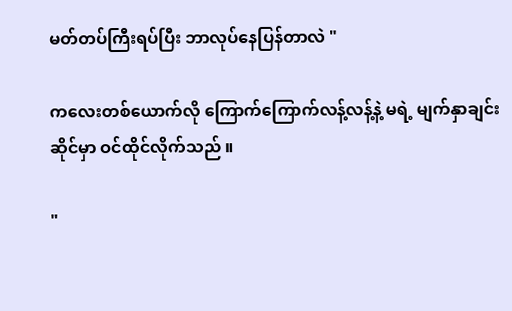မတ်တပ်ကြီးရပ်ပြီး ဘာလုပ်နေပြန်တာလဲ "

ကလေးတစ်ယောက်လို ကြောက်ကြောက်လန့်လန့်နဲ့ မရဲ့ မျက်နှာချင်းဆိုင်မှာ ဝင်ထိုင်လိုက်သည် ။

"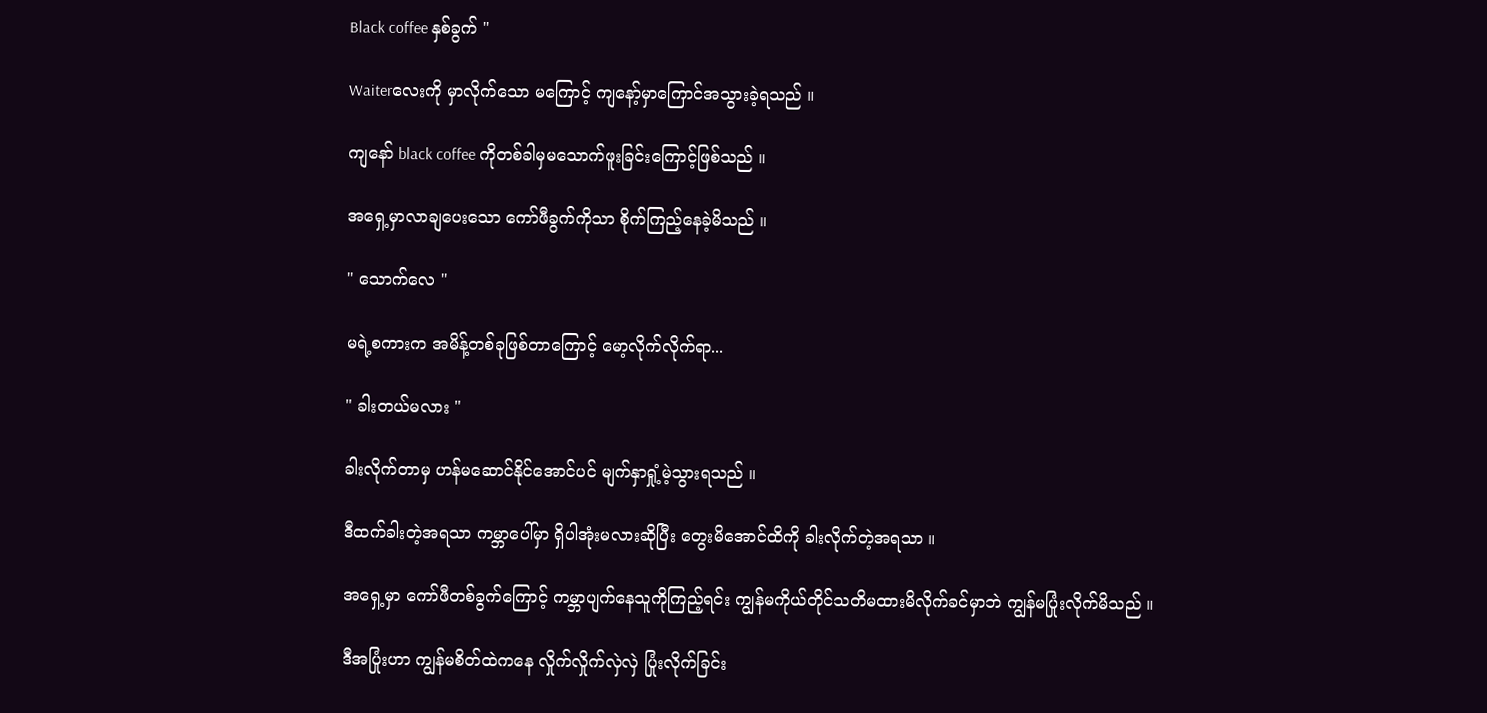Black coffee နှစ်ခွက် "

Waiterလေးကို မှာလိုက်သော မကြောင့် ကျနော့်မှာကြောင်အသွားခဲ့ရသည် ။

ကျနော် black coffee ကိုတစ်ခါမှမသောက်ဖူးခြင်းကြောင့်ဖြစ်သည် ။

အရှေ့မှာလာချပေးသော ကော်ဖီခွက်ကိုသာ စိုက်ကြည့်နေခဲ့မိသည် ။

" သောက်လေ "

မရဲ့စကားက အမိန့်တစ်ခုဖြစ်တာကြောင့် မော့လိုက်လိုက်ရာ...

" ခါးတယ်မလား "

ခါးလိုက်တာမှ ဟန်မဆောင်နိုင်အောင်ပင် မျက်နှာရှုံ့မဲ့သွားရသည် ။

ဒီထက်ခါးတဲ့အရသာ ကမ္ဘာပေါ်မှာ ရှိပါအုံးမလားဆိုပြီး တွေးမိအောင်ထိကို ခါးလိုက်တဲ့အရသာ ။

အရှေ့မှာ ကော်ဖီတစ်ခွက်ကြောင့် ကမ္ဘာပျက်နေသူကိုကြည့်ရင်း ကျွန်မကိုယ်တိုင်သတိမထားမိလိုက်ခင်မှာဘဲ ကျွန်မပြုံးလိုက်မိသည် ။

ဒီအပြုံးဟာ ကျွန်မစိတ်ထဲကနေ လှိုက်လှိုက်လှဲလှဲ ပြုံးလိုက်ခြင်း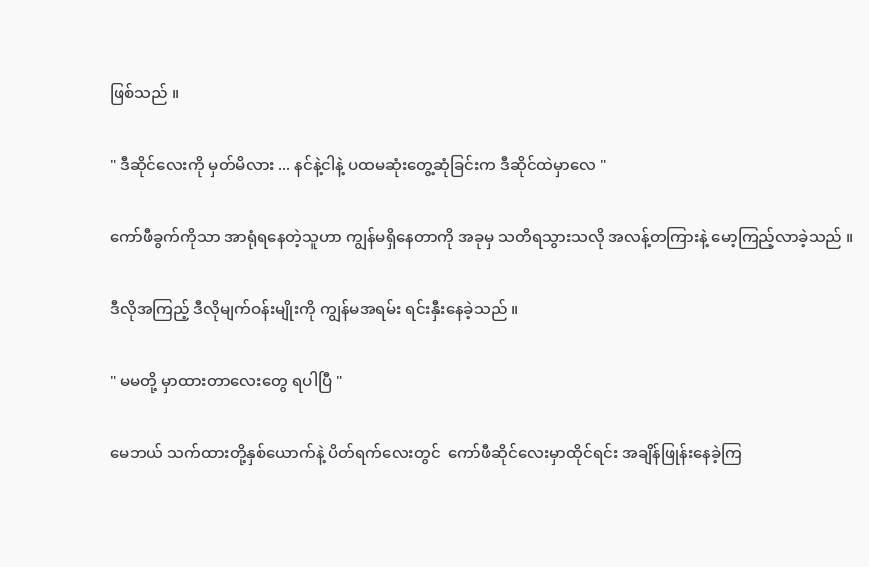ဖြစ်သည် ။

" ဒီဆိုင်လေးကို မှတ်မိလား ... နင်နဲ့ငါနဲ့ ပထမဆုံးတွေ့ဆုံခြင်းက ဒီဆိုင်ထဲမှာလေ "

ကော်ဖီခွက်ကိုသာ အာရုံရနေတဲ့သူဟာ ကျွန်မရှိနေတာကို အခုမှ သတိရသွားသလို အလန့်တကြားနဲ့ မော့ကြည့်လာခဲ့သည် ။

ဒီလိုအကြည့် ဒီလိုမျက်ဝန်းမျိုးကို ကျွန်မအရမ်း ရင်းနှီးနေခဲ့သည် ။

" မမတို့ မှာထားတာလေးတွေ ရပါပြီ "

မေဘယ် သက်ထားတို့နှစ်ယောက်နဲ့ ပိတ်ရက်လေးတွင်  ကော်ဖီဆိုင်လေးမှာထိုင်ရင်း အချိန်ဖြုန်းနေခဲ့ကြ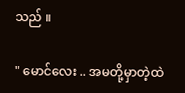သည် ။

" မောင်လေး .. အမတို့မှာတဲ့ထဲ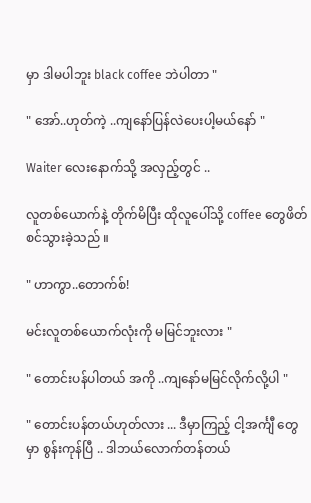မှာ ဒါမပါဘူး black coffee ဘဲပါတာ "

" အော်..ဟုတ်ကဲ့ ..ကျနော်ပြန်လဲပေးပါ့မယ်နော် "

Waiter လေးနောက်သို့ အလှည့်တွင် ..

လူတစ်ယောက်နဲ့ တိုက်မိပြီး ထိုလူပေါ်သို့ coffee တွေဖိတ်စင်သွားခဲ့သည် ။

" ဟာကွာ..တောက်စ်!

မင်းလူတစ်ယောက်လုံးကို မမြင်ဘူးလား "

" တောင်းပန်ပါတယ် အကို ..ကျနော်မမြင်လိုက်လို့ပါ "

" တောင်းပန်တယ်ဟုတ်လား ... ဒီမှာကြည့် ငါ့အင်္ကျီ တွေမှာ စွန်းကုန်ပြီ .. ဒါဘယ်လောက်တန်တယ်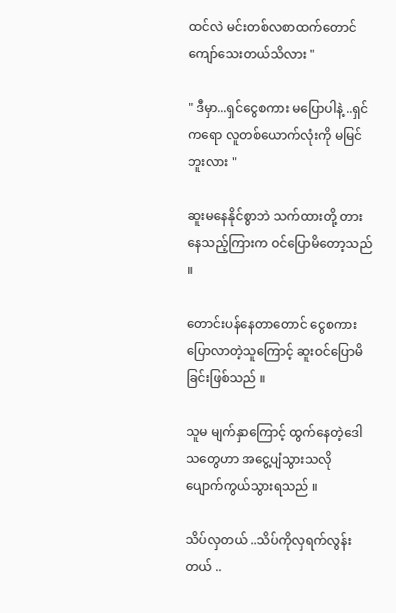ထင်လဲ မင်းတစ်လစာထက်တောင် ကျော်သေးတယ်သိလား "

" ဒီမှာ...ရှင်ငွေစကား မပြောပါနဲ့ ..ရှင်ကရော လူတစ်ယောက်လုံးကို မမြင်ဘူးလား "

ဆူးမနေနိုင်စွာဘဲ သက်ထားတို့ တားနေသည့်ကြားက ဝင်ပြောမိတော့သည် ။

တောင်းပန်နေတာတောင် ငွေစကားပြောလာတဲ့သူကြောင့် ဆူးဝင်ပြောမိခြင်းဖြစ်သည် ။

သူမ မျက်နှာကြောင့် ထွက်နေတဲ့ဒေါသတွေဟာ အငွေ့ပျံသွားသလို ပျောက်ကွယ်သွားရသည် ။

သိပ်လှတယ် ..သိပ်ကိုလှရက်လွန်းတယ် ..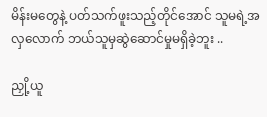မိန်းမတွေနဲ့ ပတ်သက်ဖူးသည့်တိုင်အောင် သူမရဲ့အလှလောက် ဘယ်သူမှဆွဲဆောင်မှုမရှိခဲ့ဘူး ..

ညှို့ယူ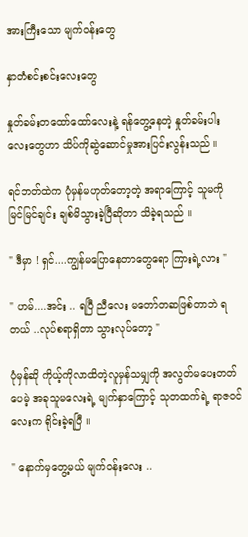အားကြီးသော မျက်ဝန်းတွေ

နှာတံစင်းစင်းလေးတွေ

နှုတ်ခမ်းတထော်ထော်လေးနဲ့ ရန်တွေ့နေတဲ့ နှုတ်ခမ်းပါးလေးတွေဟာ သိပ်ကိုဆွဲဆောင်မှုအားပြင်းလွန်းသည် ။

ရင်ဘတ်ထဲက ပုံမှန်မဟုတ်တော့တဲ့ အရာကြောင့် သူမကို မြင်မြင်ချင်း ချစ်မိသွားခဲ့ပြီဆိုတာ သိခဲ့ရသည် ။

" ဒီမှာ ! ရှင်....ကျွန်မပြောနေ‌တာတွေရော ကြားရဲ့လား "

" ဟမ်....အင်း .. ရပြီ ညီလေး မတော်တဆဖြစ်တာဘဲ ရတယ် ..လုပ်စရာရှိတာ သွားလုပ်တော့ "

ပုံမှန်ဆို ကိုယ့်ကိုလာထိတဲ့လူမှန်သမျှကို အလွတ်မပေးတတ်ပေမဲ့ အခုသူမလေးရဲ့ မျက်နှာကြောင့် သုတထက်ရဲ့ ရာဇဝင်လေးက ရိုင်းခဲ့ရပြီ ။

" နောက်မှတွေ့မယ် မျက်ဝန်းလေး ..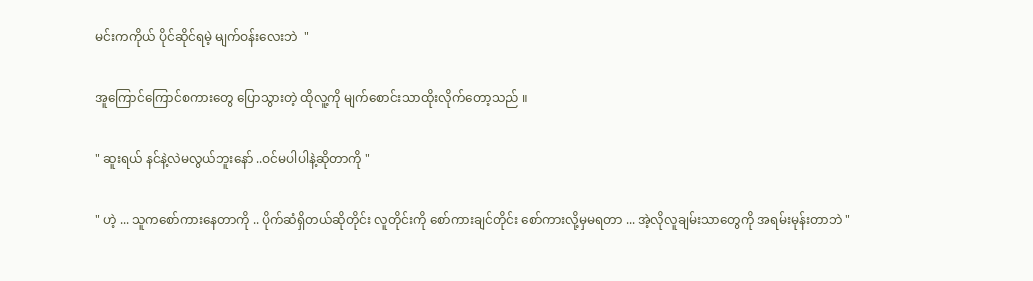မင်းကကိုယ် ပိုင်ဆိုင်ရမဲ့ မျက်ဝန်းလေးဘဲ  "

အူကြောင်ကြောင်စကားတွေ ပြောသွားတဲ့ ထိုလူ့ကို မျက်စောင်းသာထိုးလိုက်တော့သည် ။

" ဆူးရယ် နင်နဲ့လဲမလွယ်ဘူးနော် ..ဝင်မပါပါနဲ့ဆိုတာကို "

" ဟဲ့ ... သူကစော်ကားနေတာကို .. ပိုက်ဆံရှိတယ်ဆိုတိုင်း လူတိုင်းကို စော်ကားချင်တိုင်း စော်ကားလို့မှမရတာ ... အဲ့လိုလူချမ်းသာတွေကို အရမ်းမုန်းတာဘဲ "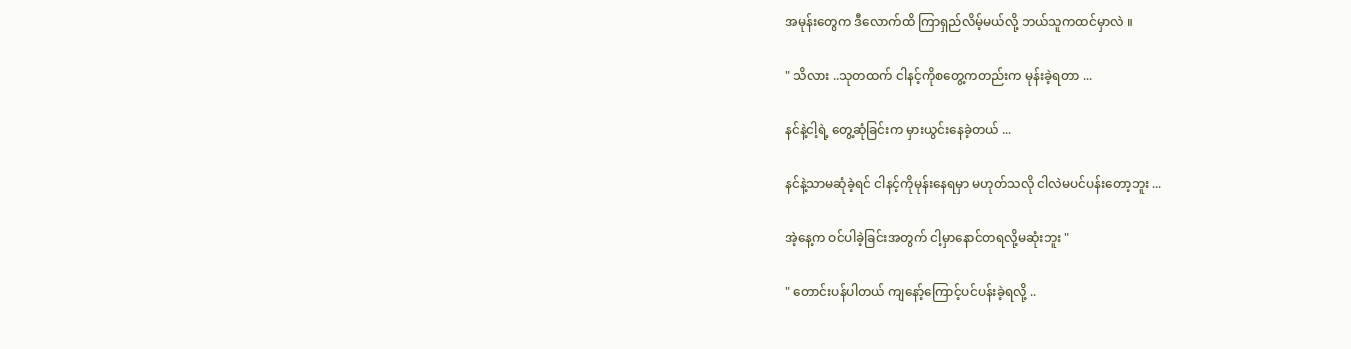အမုန်းတွေက ဒီလောက်ထိ ကြာရှည်လိမ့်မယ်လို့ ဘယ်သူကထင်မှာလဲ ။

" သိလား ..သုတထက် ငါနင့်ကိုစတွေ့ကတည်းက မုန်းခဲ့ရတာ ...

နင်နဲ့ငါ့ရဲ့ တွေ့ဆုံခြင်းက မှားယွင်းနေခဲ့တယ် ...

နင်နဲ့သာမဆုံခဲ့ရင် ငါနင့်ကိုမုန်းနေရမှာ မဟုတ်သလို ငါလဲမပင်ပန်းတော့ဘူး ...

အဲ့နေ့က ဝင်ပါခဲ့ခြင်းအတွက် ငါ့မှာနောင်တရလို့မဆုံးဘူး "

" တောင်းပန်ပါတယ် ကျနော့်ကြောင့်ပင်ပန်းခဲ့ရလို့ ..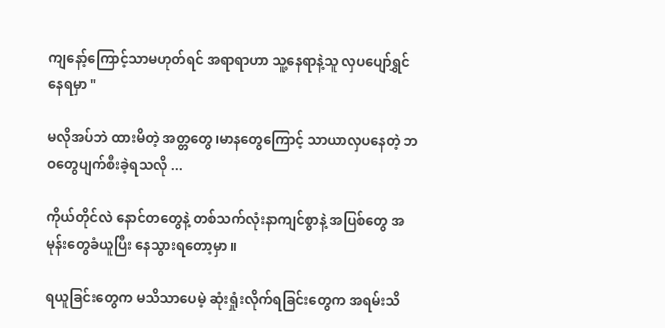ကျနော့်ကြောင့်သာမဟုတ်ရင် အရာရာဟာ သူ့နေရာနဲ့သူ လှပပျော်ရွှင်နေရမှာ "

မလိုအပ်ဘဲ ထားမိတဲ့ အတ္တတွေ၊မာနတွေကြောင့် သာယာလှပနေတဲ့ ဘဝတွေပျက်စီးခဲ့ရသလို ...

ကိုယ်တိုင်လဲ နောင်တတွေနဲ့ တစ်သက်လုံးနာကျင်စွာနဲ့ အပြစ်တွေ အမုန်းတွေခံယူပြီး နေသွားရတော့မှာ ။

ရယူခြင်းတွေက မသိသာပေမဲ့ ဆုံးရှုံးလိုက်ရခြင်းတွေက အရမ်းသိ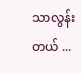သာလွန်းတယ် ...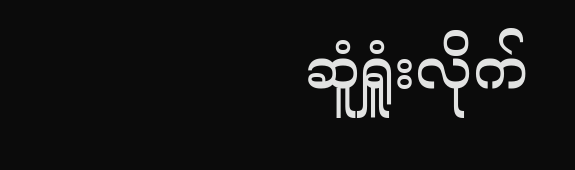ဆူံရှူံးလိုက်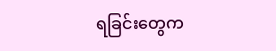ရခြင်းတွေက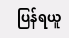ပြန်ရယူ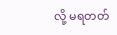လို့ မရတတ်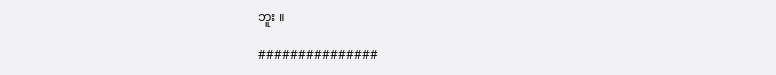ဘူး ။

###############